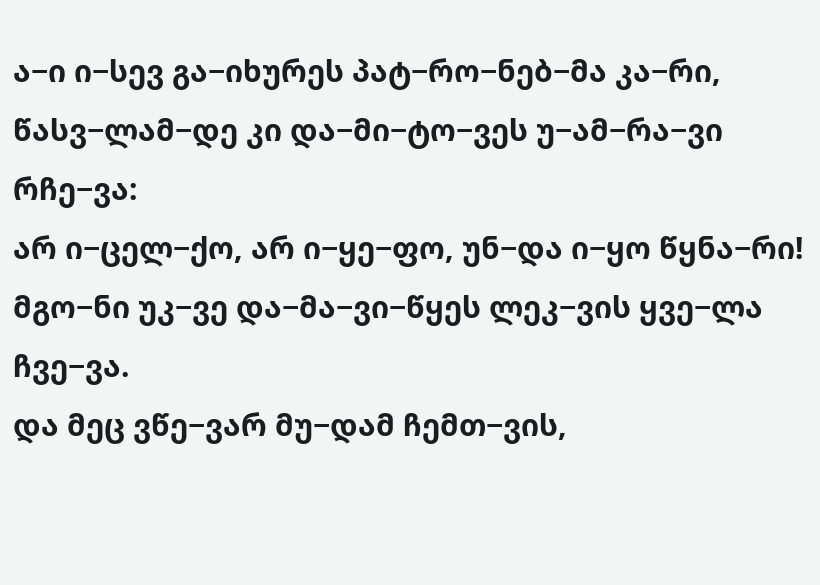ა−ი ი−სევ გა−იხურეს პატ−რო−ნებ−მა კა−რი,
წასვ−ლამ−დე კი და−მი−ტო−ვეს უ−ამ−რა−ვი რჩე−ვა:
არ ი−ცელ−ქო, არ ი−ყე−ფო, უნ−და ი−ყო წყნა−რი!
მგო−ნი უკ−ვე და−მა−ვი−წყეს ლეკ−ვის ყვე−ლა ჩვე−ვა.
და მეც ვწე−ვარ მუ−დამ ჩემთ−ვის,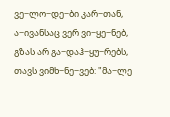ვე−ლო−დე−ბი კარ−თან,
ა−ივანსაც ვერ ვი−ყე−ნებ, გზას არ გა−დაჰ−ყუ−რებს,
თავს ვიმხ−ნე−ვებ: "მა−ლე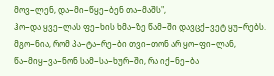მოვ−ლენ, და−მი−წყე−ბენ თა−მაშს",
ჰო−და ყვე−ლას ფე−ხის ხმა−ზე წამ−ში დავცქ−ვეტ ყუ−რებს.
მგო−ნია, რომ პა−ტა−რე−ბი თვი−თონ არ ყო−ფი−ლან,
წა−მიყ−ვა−ნონ სამ−სა−ხურ−ში, რა იქ−ნე−ბა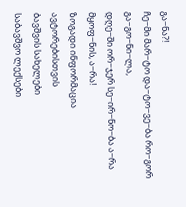გა−ნა?!
ჩე−მი მარ−ტო და−ტო−ვე−ბა რო−გორ გა−გო−ნი−ლა,
დღე−ში ორ−ჯერ სე−ირ−ნო−ბა ა−რა მყოფ−ნის, ა−რა!
ზოგადი ინფორმაცია
ავტორებისთვის
ბავშვის სახელები
საბავშვო ლექსები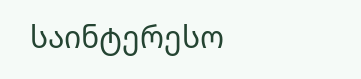საინტერესო